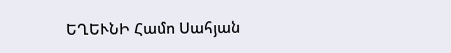ԵՂԵՒՆԻ Համո Սահյան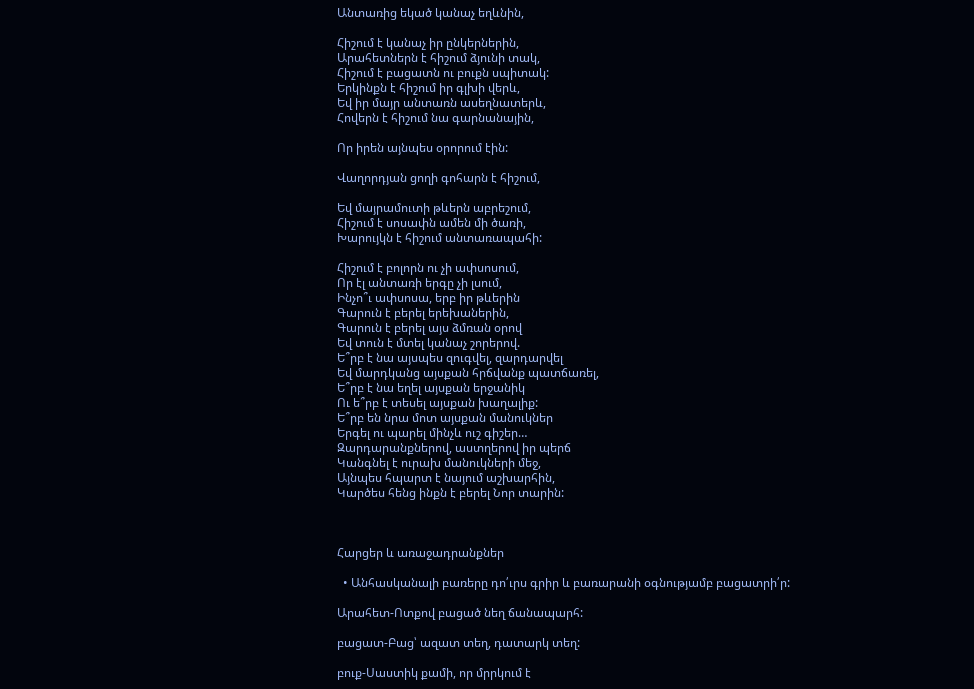Անտառից եկած կանաչ եղևնին,

Հիշում է կանաչ իր ընկերներին,
Արահետներն է հիշում ձյունի տակ,
Հիշում է բացատն ու բուքն սպիտակ:
Երկինքն է հիշում իր գլխի վերև,
Եվ իր մայր անտառն ասեղնատերև,
Հովերն է հիշում նա գարնանային,

Որ իրեն այնպես օրորում էին:

Վաղորդյան ցողի գոհարն է հիշում,

Եվ մայրամուտի թևերն աբրեշում,
Հիշում է սոսափն ամեն մի ծառի,
Խարույկն է հիշում անտառապահի:

Հիշում է բոլորն ու չի ափսոսում,
Որ էլ անտառի երգը չի լսում,
Ինչո՞ւ ափսոսա, երբ իր թևերին
Գարուն է բերել երեխաներին,
Գարուն է բերել այս ձմռան օրով
Եվ տուն է մտել կանաչ շորերով.
Ե՞րբ է նա այսպես զուգվել, զարդարվել
Եվ մարդկանց այսքան հրճվանք պատճառել,
Ե՞րբ է նա եղել այսքան երջանիկ
Ու ե՞րբ է տեսել այսքան խաղալիք:
Ե՞րբ են նրա մոտ այսքան մանուկներ
Երգել ու պարել մինչև ուշ գիշեր…
Զարդարանքներով, աստղերով իր պերճ
Կանգնել է ուրախ մանուկների մեջ,
Այնպես հպարտ է նայում աշխարհին,
Կարծես հենց ինքն է բերել Նոր տարին:



Հարցեր և առաջադրանքներ

  • Անհասկանալի բառերը դո՛ւրս գրիր և բառարանի օգնությամբ բացատրի՛ր:

Արահետ-Ոտքով բացած նեղ ճանապարհ:

բացատ-Բաց՝ ազատ տեղ, դատարկ տեղ:

բուք-Սաստիկ քամի, որ մրրկում է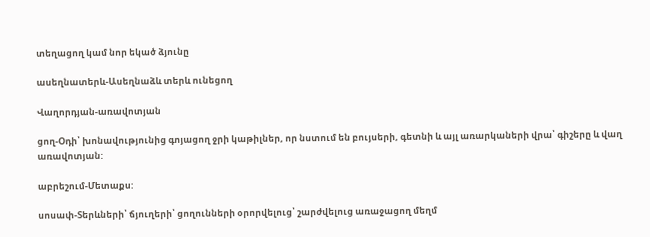տեղացող կամ նոր եկած ձյունը

ասեղնատերև-Ասեղնաձև տերև ունեցող

Վաղորդյան-առավոտյան

ցող-Օդի՝ խոնավությունից գոյացող ջրի կաթիլներ, որ նստում են բույսերի, գետնի և այլ առարկաների վրա՝ գիշերը և վաղ առավոտյան:

աբրեշում-Մետաքս:

սոսափ-Տերևների՝ ճյուղերի՝ ցողունների օրորվելուց՝ շարժվելուց առաջացող մեղմ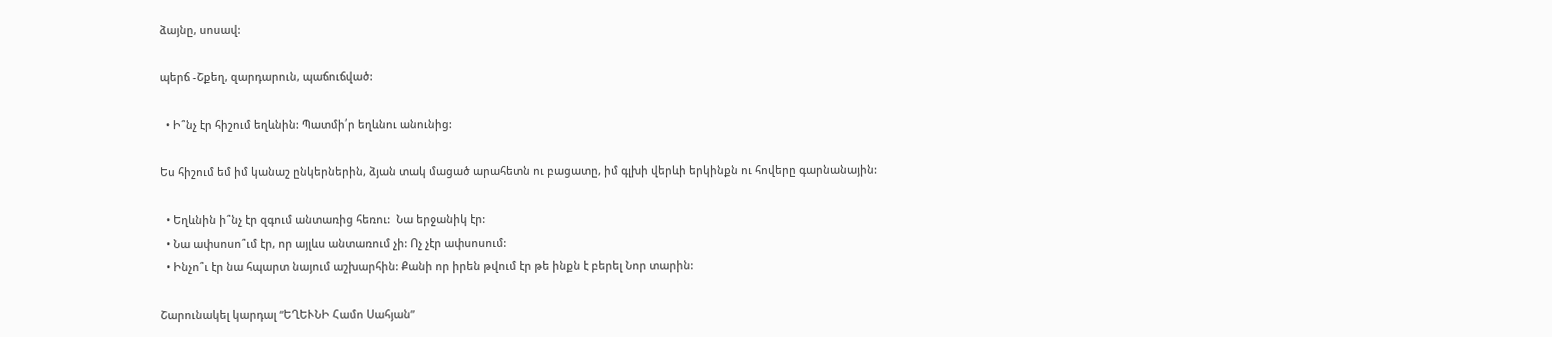ձայնը, սոսավ:

պերճ -Շքեղ, զարդարուն, պաճուճված:

  • Ի՞նչ էր հիշում եղևնին: Պատմի՛ր եղևնու անունից:

Ես հիշում եմ իմ կանաշ ընկերներին, ձյան տակ մացած արահետն ու բացատը, իմ գլխի վերևի երկինքն ու հովերը գարնանային:

  • Եղևնին ի՞նչ էր զգում անտառից հեռու:  Նա երջանիկ էր:
  • Նա ափսոսո՞ւմ էր, որ այլևս անտառում չի: Ոչ չէր ափսոսում:
  • Ինչո՞ւ էր նա հպարտ նայում աշխարհին: Քանի որ իրեն թվում էր թե ինքն է բերել Նոր տարին:

Շարունակել կարդալ “ԵՂԵՒՆԻ Համո Սահյան”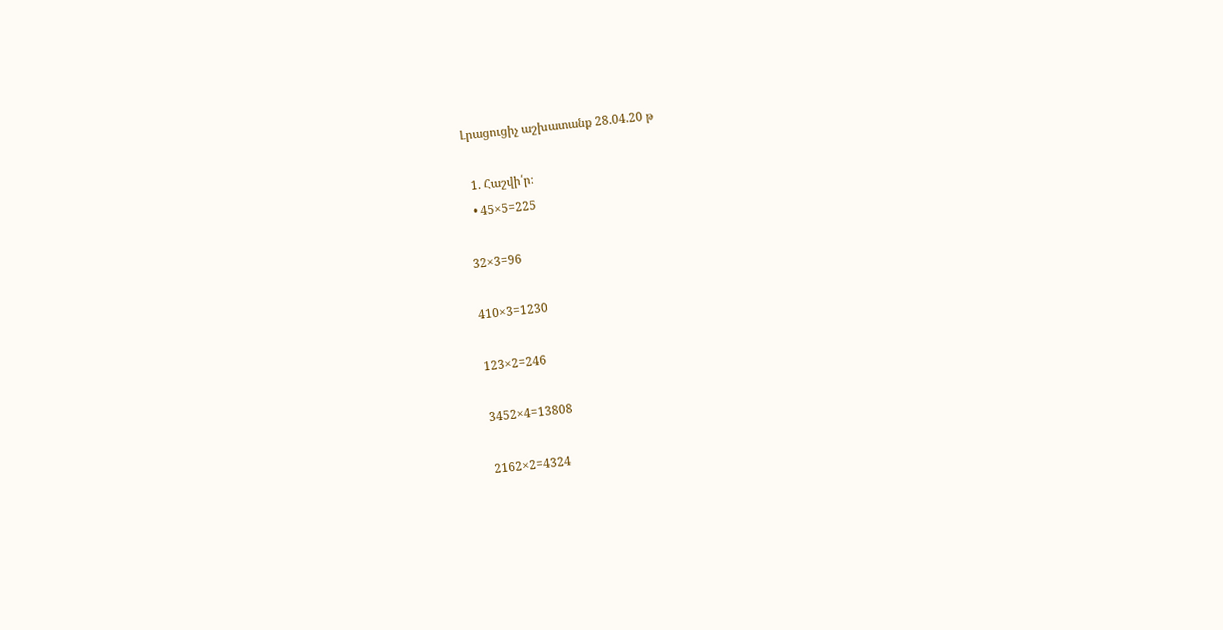Լրացուցիչ աշխատանք 28.04.20 թ

  1. Հաշվի՛ր։
  • 45×5=225

32×3=96

410×3=1230

123×2=246

3452×4=13808

2162×2=4324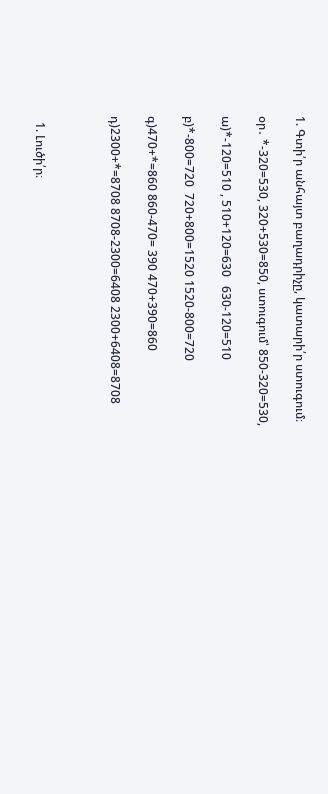1. Գտի՛ր անհայտ բաղադրիչը, կատարի՛ր ստուգում։

օր․ *-320=530, 320+530=850, ստուգում՝ 850-320=530,

ա)*-120=510 , 510+120=630   630-120=510

բ)*-800=720  720+800=1520 1520-800=720

գ)470+*=860 860-470= 390 470+390=860

դ)2300+*=8708 8708-2300=6408 2300+6408=8708



  1. Լուծի՛ր։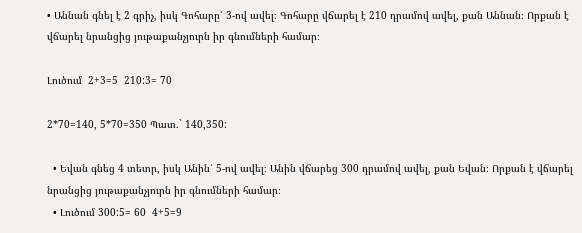• Աննան գնել է 2 գրիչ, իսկ Գոհարը՝ 3-ով ավել։ Գոհարը վճարել է 210 դրամով ավել, քան Աննան։ Որքան է վճարել նրանցից յութաքանչյուրն իր գնումների համար։

Լուծում  2+3=5  210:3= 70

2*70=140, 5*70=350 Պատ.` 140,350:

  • Եվան գնեց 4 տետր, իսկ Անին՝ 5-ով ավել։ Անին վճարեց 300 դրամով ավել, քան Եվան։ Որքան է վճարել նրանցից յութաքանչյուրն իր գնումների համար։
  • Լուծում 300:5= 60  4+5=9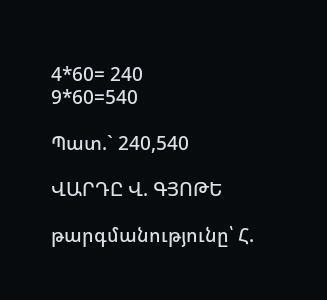4*60= 240         9*60=540

Պատ.` 240,540

ՎԱՐԴԸ Վ. ԳՅՈԹԵ

թարգմանությունը՝ Հ.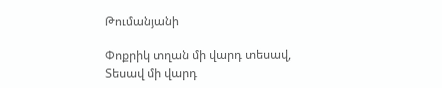Թումանյանի

Փոքրիկ տղան մի վարդ տեսավ,
Տեսավ մի վարդ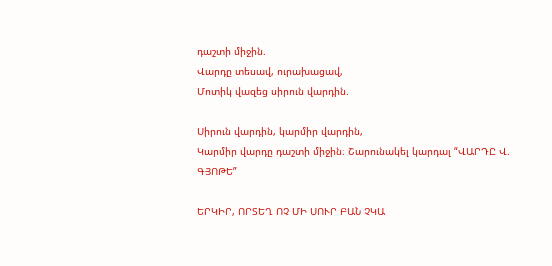դաշտի միջին.
Վարդը տեսավ, ուրախացավ,
Մոտիկ վազեց սիրուն վարդին.

Սիրուն վարդին, կարմիր վարդին,
Կարմիր վարդը դաշտի միջին։ Շարունակել կարդալ “ՎԱՐԴԸ Վ. ԳՅՈԹԵ”

ԵՐԿԻՐ, ՈՐՏԵՂ ՈՉ ՄԻ ՍՈՒՐ ԲԱՆ ՉԿԱ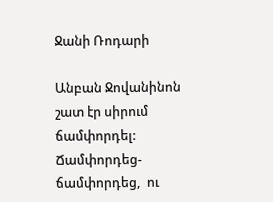Ջանի Ռոդարի

Անբան Ջովանինոն շատ էր սիրում ճամփորդել: Ճամփորդեց-ճամփորդեց,  ու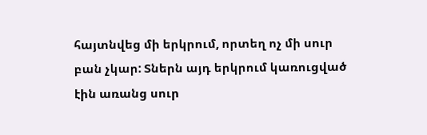հայտնվեց մի երկրում, որտեղ ոչ մի սուր բան չկար: Տներն այդ երկրում կառուցված  էին առանց սուր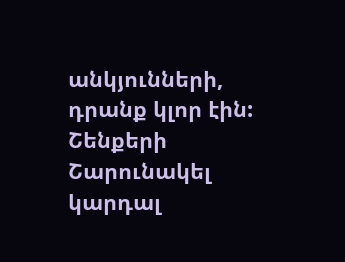անկյունների, դրանք կլոր էին:  Շենքերի Շարունակել կարդալ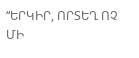“ԵՐԿԻՐ, ՈՐՏԵՂ ՈՉ ՄԻ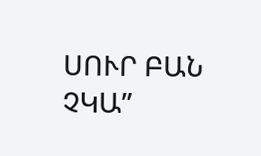ՍՈՒՐ ԲԱՆ ՉԿԱ”